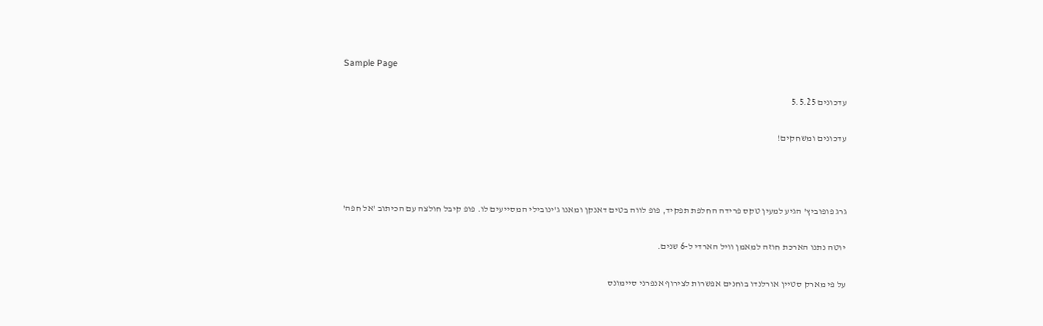Sample Page

עדכונים 5.5.25

עדכונים ומשחקים!



גרג פופוביץ' הגיע למעין טקס פרידה החלפת תפקיד, פופ לווה בטים דאנקן ומאנו ג'ינובילי המסייעים לו. פופ קיבל חולצה עם הכיתוב 'אל חפה'

יוטה נתנו הארכת חוזה למאמן וויל הארדי ל-6 שנים.

על פי מארק סטיין אורלנדו בוחנים אפשרות לצירוף אנפרני סיימונס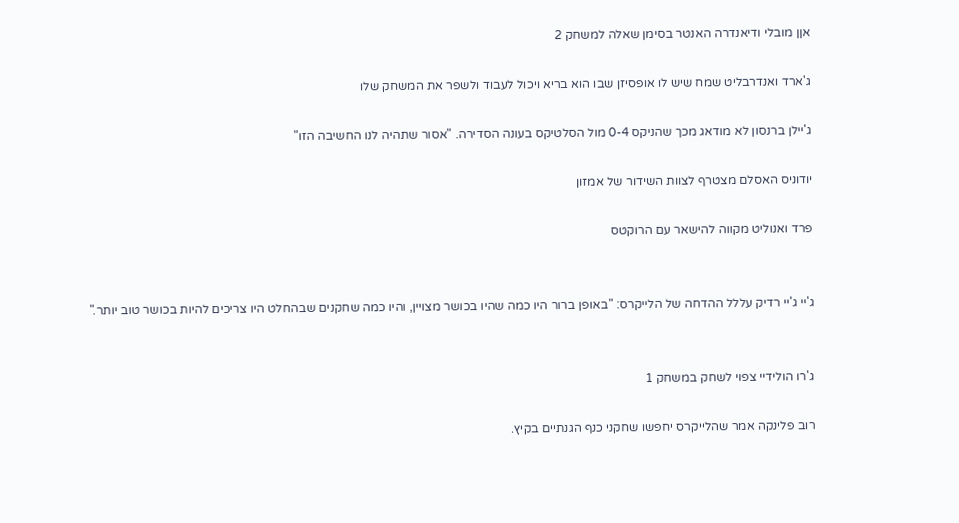אןן מובלי ודיאנדרה האנטר בסימן שאלה למשחק 2

ג'ארד ואנדרבליט שמח שיש לו אופסיזן שבו הוא בריא ויכול לעבוד ולשפר את המשחק שלו

ג'יילן ברנסון לא מודאג מכך שהניקס 0-4 מול הסלטיקס בעונה הסדירה. "אסור שתהיה לנו החשיבה הזו"

יודוניס האסלם מצטרף לצוות השידור של אמזון

פרד ואנוליט מקווה להישאר עם הרוקטס


ג'יי ג'יי רדיק עללל ההדחה של הלייקרס: "באופן ברור היו כמה שהיו בכושר מצויין, והיו כמה שחקנים שבהחלט היו צריכים להיות בכושר טוב יותר."


ג'רו הולידיי צפוי לשחק במשחק 1

רוב פלינקה אמר שהלייקרס יחפשו שחקני כנף הגנתיים בקיץ.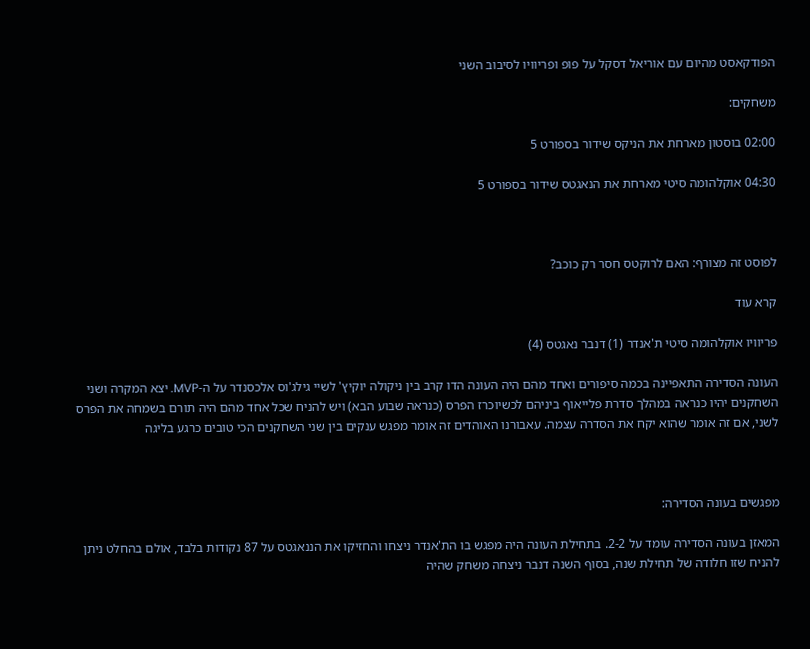הפודקאסט מהיום עם אוריאל דסקל על פופ ופריוויו לסיבוב השני

משחקים:

02:00 בוסטון מארחת את הניקס שידור בספורט 5

04:30 אוקלהומה סיטי מארחת את הנאגטס שידור בספורט 5



לפוסט זה מצורף: האם לרוקטס חסר רק כוכב?

קרא עוד

פריוויו אוקלהומה סיטי ת'אנדר (1) דנבר נאגטס (4)

העונה הסדירה התאפיינה בכמה סיפורים ואחד מהם היה העונה הדו קרב בין ניקולה יוקיץ' לשיי גילג'וס אלכסנדר על ה-MVP. יצא המקרה ושני השחקנים יהיו כנראה במהלך סדרת פלייאוף ביניהם לכשיוכרז הפרס (כנראה שבוע הבא) ויש להניח שכל אחד מהם היה תורם בשמחה את הפרס לשני, אם זה אומר שהוא יקח את הסדרה עצמה. עאבורנו האוהדים זה אומר מפגש ענקים בין שני השחקנים הכי טובים כרגע בליגה



מפגשים בעונה הסדירה:

המאזן בעונה הסדירה עומד על 2-2. בתחילת העונה היה מפגש בו הת'אנדר ניצחו והחזיקו את הננאגטס על 87 נקודות בלבד, אולם בהחלט ניתן להניח שזו חלודה של תחילת שנה, בסוף השנה דנבר ניצחה משחק שהיה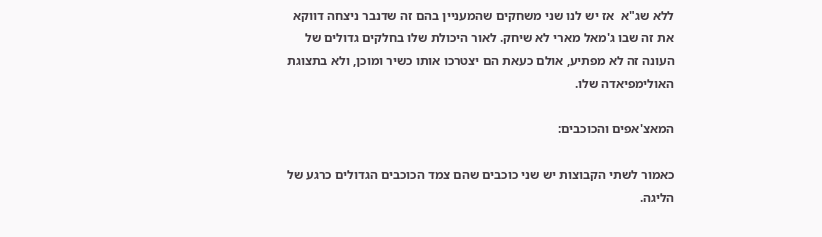ללא שג"א  אז יש לנו שני משחקים שהמעניין בהם זה שדנבר ניצחה דווקא את זה שבו ג'מאל מארי לא שיחק. לאור היכולת שלו בחלקים גדולים של העונה זה לא מפתיע, אולם כעאת הם יצטרכו אותו כשיר ומוכן, ולא בתצוגת האולימפיאדה שלו.

המאצ'אפים והכוכבים:

כאמור לשתי הקבוצות יש שני כוכבים שהם צמד הכוכבים הגדולים כרגע של הליגה.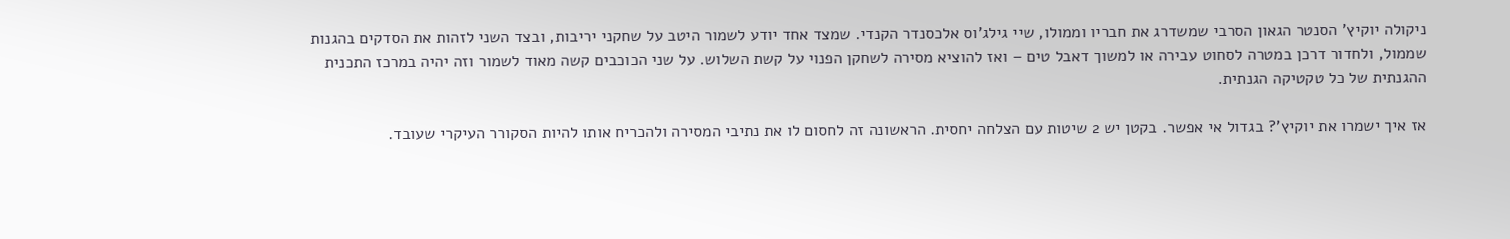ניקולה יוקיץ' הסנטר הגאון הסרבי שמשדרג את חבריו וממולו, שיי גילג'וס אלכסנדר הקנדי. שמצד אחד יודע לשמור היטב על שחקני יריבות, ובצד השני לזהות את הסדקים בהגנות שממול, ולחדור דרכן במטרה לסחוט עבירה או למשוך דאבל טים – ואז להוציא מסירה לשחקן הפנוי על קשת השלוש. על שני הכוכבים קשה מאוד לשמור וזה יהיה במרכז התכנית ההגנתית של כל טקטיקה הגנתית.

אז איך ישמרו את יוקיץ'? בגדול אי אפשר. בקטן יש 2 שיטות עם הצלחה יחסית. הראשונה זה לחסום לו את נתיבי המסירה ולהכריח אותו להיות הסקורר העיקרי שעובד.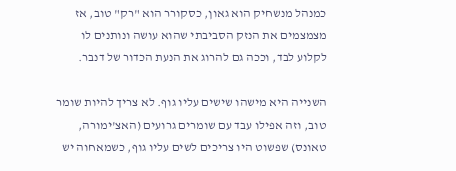כמנהל מנשחיק הוא גאון, כסקורר הוא "רק" טוב, אז מצמצמים את הנזק הסביבתי שהוא עושה ונותנים לו לקלוע לבד, וככה גם להרוג את הנעת הכדור של דנבר.

השנייה היא מישהו שישים עליו גוף. לא צריך להיות שומר טוב, וזה אפילו עבד עם שומרים גרועים (האצ'ימורה, טאונס) שפשוט היו צריכים לשים עליו גוף, כשמאחוה יש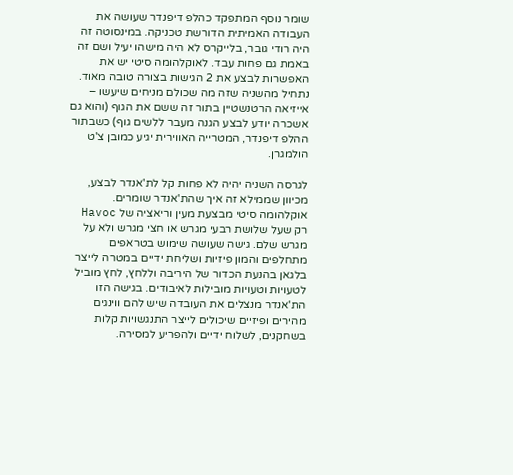שומר נוסף המתפקד כהלפ דיפנדר שעושה את העבודה האמיתית הדורשת טכניקה. במינסוטה זה היה רודי גובר, בלייקרס לא היה מישהו יעיל ושם זה באמת גם פחות עבד. לאוקלהומה סיטי יש את האפשרות לבצע את 2 הגישות בצורה טובה מאוד. נתחיל מהשניה שזה מה שכולם מניחים שיעשו – אייזיאה הרטנשטיין בתור זה ששם את הגוף (והוא גם אשכרה יודע לבצע הגנה מעבר ללשים גוף) כשבתור ההלפ דיפנדר, המטרייה האווירית יגיע כמובן צ'ט הולמגרן.

לגרסה השניה יהיה לא פחות קל לת'אנדר לבצע, מכיוון שממילא זה איך שהת'אנדר שומרים. אוקלהומה סיטי מבצעת מעין וריאציה של Havoc  רק שעל שלושת רבעי מגרש או חצי מגרש ולא על מגרש שלם. גישה שעושה שימוש בטראפים מתחלפים והמון פיזיות ושליחת ידיים במטרה לייצר בלגאן בהנעת הכדור של היריבה וללחץ, לחץ מוביל לטעויות וטעויות מובילות לאיבודים. בגישה הזו הת'אנדר מנצלים את העובדה שיש להם ווינגים מהירים ופיזיים שיכולים לייצר התנגשויות קלות בשחקנים, לשלוח ידיים ולהפריע למסירה.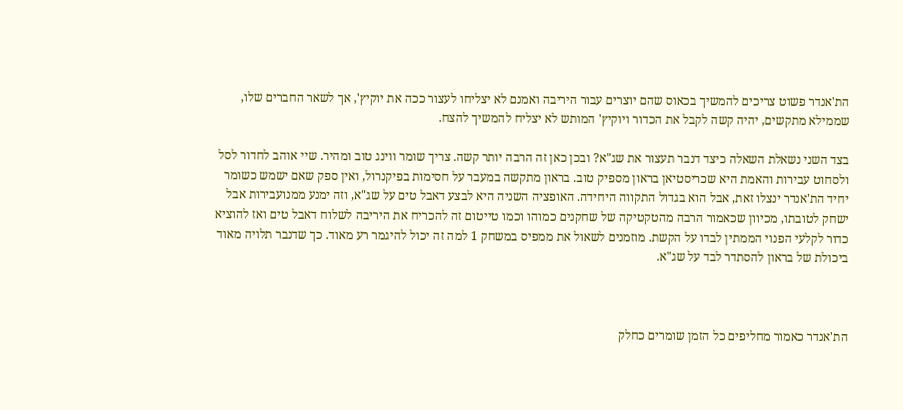הת'אנדר פשוט צריכים להמשיך בכאוס שהם יוצרים עבור היריבה ואמנם לא יצליחו לעצור ככה את יוקיץ', אך לשאר החברים שלו, שממילא מתקשים, יהיה קשה לקבל את הכדור ויוקיץ' המותש לא יצליח להמשיך להצח.

בצד השני נשאלת השאלה כיצד דנבר תעצור את שג"א? ובכן כאן זה הרבה יותר קשה. צריך שומר ווינג טוב ומהיר. שיי אוהב לחדור לסל ולסחוט עבירות והאמת היא שכריסטיאן בראון מספיק טוב. בראון מתקשה במעבר על חסימות בפיקנרול, ואין ספק שאם ישמש כשומר יחיד הת'אנדר ינצלו זאת, אבל הוא בגדול התקווה היחידה. האופציה השניה היא לבצע דאבל טים על שג"א, וזה ימנע ממנועבירות אבל ישחק לטובתו, מכיוון שכאמור הרבה מהטקטיקה של שחקנים כמוהו וכמו טייטום זה להכריח את היריבה לשלוח דאבל טים ואז להוציא כדור לקלעי הפנוי הממתין לבדו על הקשת. מוזמנים לשאול את ממפיס במשחק 1 למה זה יכול להיגמר רע מאוד. כך שדנבר תלויה מאוד ביכולת של בראון להסתדר לבד על שג"א.



הת'אנדר כאמור מחליפים כל הזמן שומרים כחלק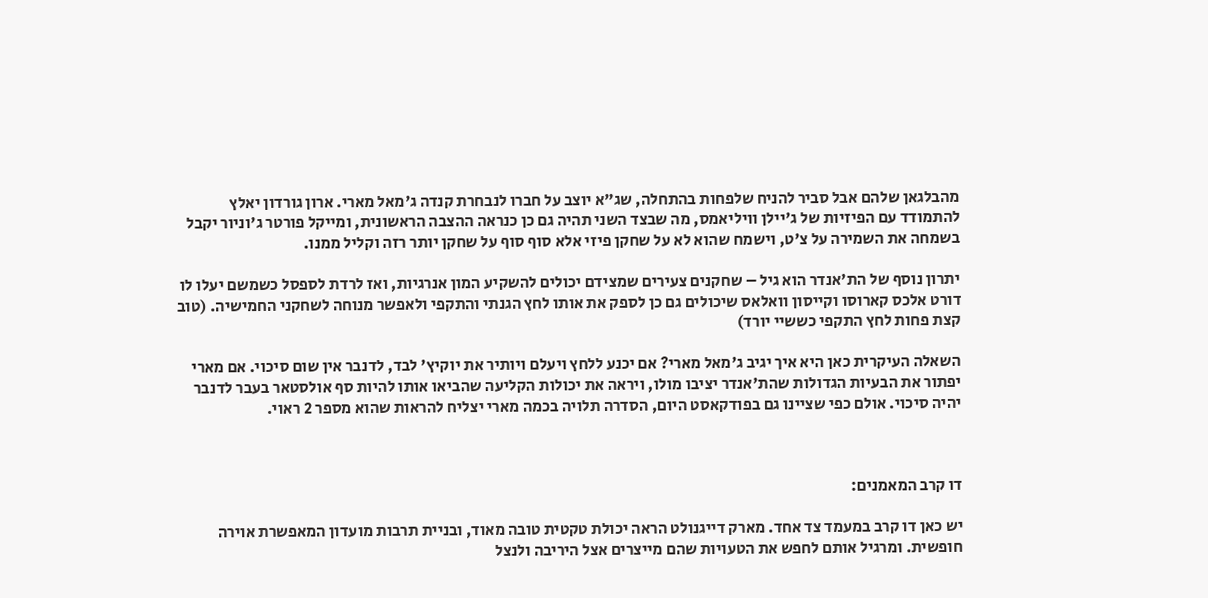מהבלגאן שלהם אבל סביר להניח שלפחות בהתחלה, שג"א יוצב על חברו לנבחרת קנדה ג'מאל מארי. ארון גורדון יאלץ להתמודד עם הפיזיות של ג'יילן וויליאמס, מה שבצד השני תהיה גם כן כנראה ההצבה הראשונית, ומייקל פורטר ג'וניור יקבל בשמחה את השמירה על צ'ט, וישמח שהוא לא על שחקן פיזי אלא סוף סוף על שחקן יותר רזה וקליל ממנו.

יתרון נוסף של הת'אנדר הוא גיל – שחקנים צעירים שמצידם יכולים להשקיע המון אנרגיות, ואז לרדת לספסל כשמשם יעלו לו דורט אלכס קארוסו וקייסון וואלאס שיכולים גם כן לספק את אותו לחץ הגנתי והתקפי ולאפשר מנוחה לשחקני החמישיה. (טוב קצת פחות לחץ התקפי כששיי יורד)

השאלה העיקרית כאן היא איך יגיב ג'מאל מארי? אם יכנע ללחץ ויעלם ויותיר את יוקיץ' לבד, לדנבר אין שום סיכוי. אם מארי יפתור את הבעיות הגדולות שהת'אנדר יציבו מולו, ויראה את יכולות הקליעה שהביאו אותו להיות סף אולסטאר בעבר לדנבר יהיה סיכוי. אולם כפי שציינו גם בפודקאסט היום, הסדרה תלויה בכמה מארי יצליח להראות שהוא מספר 2 ראוי.



דו קרב המאמנים:

יש כאן דו קרב במעמד צד אחד. מארק דייגנולט הראה יכולת טקטית טובה מאוד, ובניית תרבות מועדון המאפשרת אוירה חופשית. ומרגיל אותם לחפש את הטעויות שהם מייצרים אצל היריבה ולנצל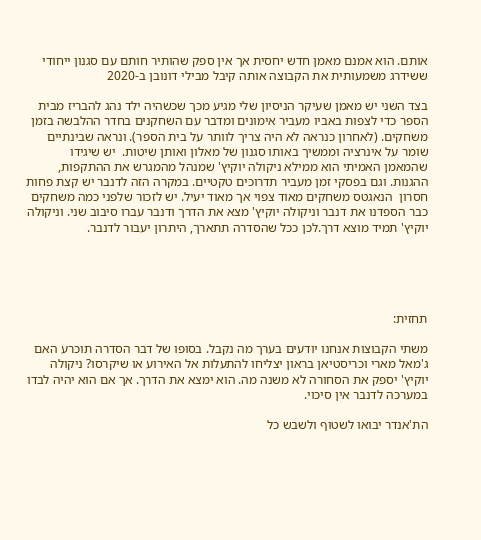אותם. הוא אמנם מאמן חדש יחסית אך אין ספק שהותיר חותם עם סגנון ייחודי ששידרג משמעותית את הקבוצה אותה קיבל מבילי דונובן ב-2020

בצד השני יש מאמן שעיקר הניסיון שלי מגיע מכך שכשהיה ילד נהג להבריז מבית הספר כדי לצפות באביו מעביר אימונים ומדבר עם השחקנים בחדר ההלבשה בזמן משחקים. (לאחרון כנראה לא היה צריך לוותר על בית הספר). ונראה שבינתיים שומר על אינרציה וממשיך באותו סגנון של מאלון ואותן שיטות.  יש שיגידו שהמאמן האמיתי הוא ממילא ניקולה יוקיץ' שמנהל מהמגרש את ההתקפות, ההגנות. וגם בפסקי זמן מעביר תדרוכים טקטיים. במקרה הזה לדנבר יש קצת פחות חסרון  הנאגטס משחקים מאוד צפוי אך מאוד יעיל. יש לזכור שלפני כמה משחקים כבר הספדנו את דנבר וניקולה יוקיץ' מצא את הדרך ודנבר עברו סיבוב שני. וניקולה יוקיץ' תמיד מוצא דרך.לכן ככל שהסדרה תתארך, היתרון יעבור לדנבר.





תחזית:

משתי הקבוצות אנחנו יודעים בערך מה נקבל. בסופו של דבר הסדרה תוכרע האם ג'מאל מארי וכריסטיאן בראון יצליחו להתעלות אל האירוע או שיקרסו? ניקולה יוקיץ' יספק את הסחורה לא משנה מה. הוא ימצא את הדרך. אך אם הוא יהיה לבדו במערכה לדנבר אין סיכוי.

הת'אנדר יבואו לשטוף ולשבש כל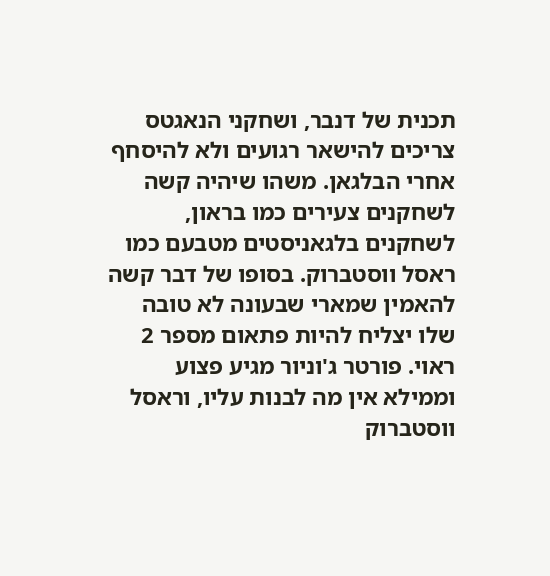תכנית של דנבר, ושחקני הנאגטס צריכים להישאר רגועים ולא להיסחף אחרי הבלגאן. משהו שיהיה קשה לשחקנים צעירים כמו בראון, לשחקנים בלגאניסטים מטבעם כמו ראסל ווסטברוק. בסופו של דבר קשה להאמין שמארי שבעונה לא טובה שלו יצליח להיות פתאום מספר 2 ראוי. פורטר ג'וניור מגיע פצוע וממילא אין מה לבנות עליו, וראסל ווסטברוק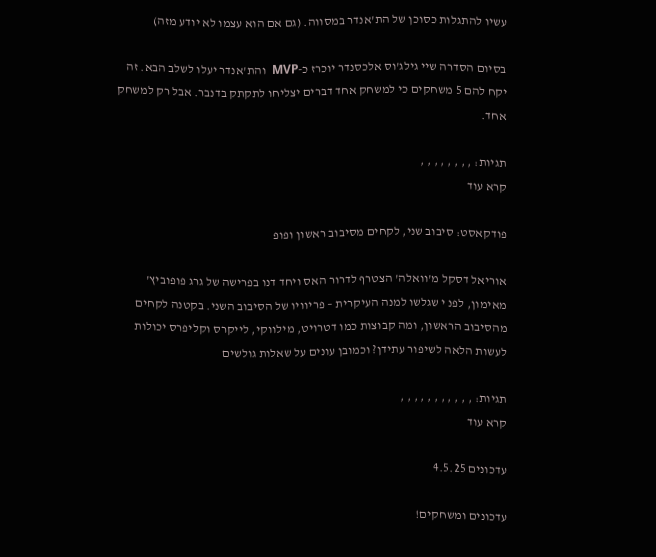עשיו להתגלות כסוכן של הת'אנדר במסווה. (גם אם הוא עצמו לא יודע מזה)

בסיום הסדרה שיי גילג'וס אלכסנדר יוכרז כ-MVP  והת'אנדר יעלו לשלב הבא. זה יקח להם 5 משחקים כי למשחק אחד דברים יצליחו לתקתק בדנבר. אבל רק למשחק אחד.

תגיות: , , , , , , , ,
קרא עוד

פודקאסט: סיבוב שני, לקחים מסיבוב ראשון ופופ

אוריאל דסקל מ'וואלה' הצטרף לדרור האס ויחד דנו בפרישה של גרג פופוביץ' מאימון, לפנ י שגלשו למנה העיקרית – פריוויו של הסיבוב השני. בקטנה לקחים מהסיבוב הראשון, ומה קבוצות כמו דטרויט, מילווקי, לייקרס וקליפרס יכולות לעשות הלאה לשיפור עתידן? וכמובן עונים על שאלות גולשים

תגיות: , , , , , , , , , , ,
קרא עוד

עדכונים 4.5.25

עדכונים ומשחקים!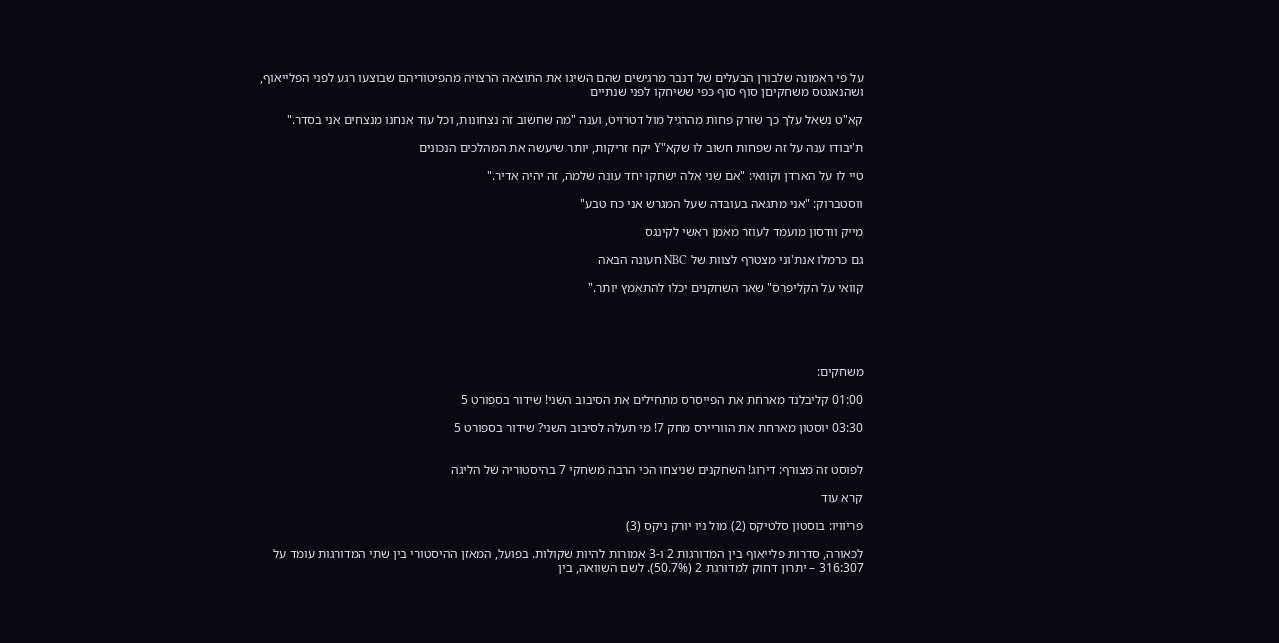על פי ראמונה שלבורן הבעלים של דנבר מרגישים שהם השיגו את התוצאה הרצויה מהפיטוריהם שבוצעו רגע לפני הפלייאוף, ושהנאגטס משחקיםן סוף סוף כפי ששיחקו לפני שנתיים

קא"ט נשאל עלך כך שזרק פחות מהרגיל מול דטרויט, וענה "מה שחשוב זה נצחונות, וכל עוד אנחנו מנצחים אני בסדר."

ת'יבודו ענה על זה שפחות חשוב לו שקא"Y יקח זריקות, יותר שיעשה את המהלכים הנכונים

טיי לו על הארדן וקוואי: "אם שני אלה ישחקו יחד עונה שלמה, זה יהיה אדיר."

ווסטברוק: "אני מתגאה בעובדה שעל המגרש אני כח טבע"

מייק וודסון מועמד לעוזר מאמן ראשי לקינגס

גם כרמלו אנת'וני מצטרף לצוות של NBC חעונה הבאה

קוואי על הקליפרס" שאר השחקנים יכלו להתאמץ יותר."





משחקים:

01:00 קליבלנד מארחת את הפייסרס מתחילים את הסיבוב השני! שידור בספורט 5

03:30 יוסטון מארחת את הווריירס מחק 7! מי תעלה לסיבוב השני? שידור בספורט 5


לפוסט זה מצורף: דירוג! השחקנים שניצחו הכי הרבה משחקי 7 בהיסטוריה של הליגה

קרא עוד

פריוויו: בוסטון סלטיקס (2) מול ניו יורק ניקס (3)

לכאורה, סדרות פלייאוף בין המדורגות 2 ו-3 אמורות להיות שקולות. בפועל, המאזן ההיסטורי בין שתי המדורגות עומד על 316:307 – יתרון דחוק למדורגת 2 (50.7%). לשם השוואה, בין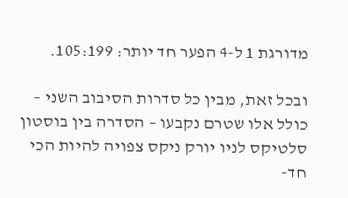מדורגת 1 ל-4 הפער חד יותר: 105:199.

ובכל זאת, מבין כל סדרות הסיבוב השני – כולל אלו שטרם נקבעו – הסדרה בין בוסטון סלטיקס לניו יורק ניקס צפויה להיות הכי חד-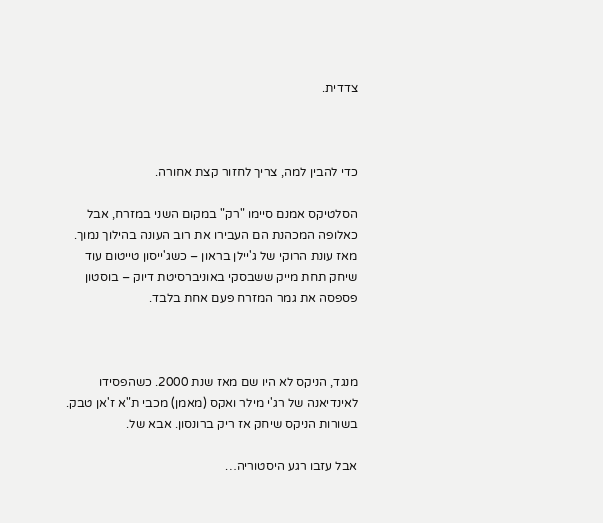צדדית.



כדי להבין למה, צריך לחזור קצת אחורה.

הסלטיקס אמנם סיימו "רק" במקום השני במזרח, אבל כאלופה המכהנת הם העבירו את רוב העונה בהילוך נמוך. מאז עונת הרוקי של ג'יילן בראון – כשג'ייסון טייטום עוד שיחק תחת מייק ששבסקי באוניברסיטת דיוק – בוסטון פספסה את גמר המזרח פעם אחת בלבד.



מנגד, הניקס לא היו שם מאז שנת 2000. כשהפסידו לאינדיאנה של רג'י מילר ואקס (מאמן) מכבי ת"א ז'אן טבק. בשורות הניקס שיחק אז ריק ברונסון. אבא של.

אבל עזבו רגע היסטוריה…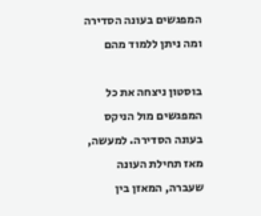המפגשים בעונה הסדירה ומה ניתן ללמוד מהם

בוסטון ניצחה את כל המפגשים מול הניקס בעונה הסדירה. למעשה, מאז תחילת העונה שעברה, המאזן בין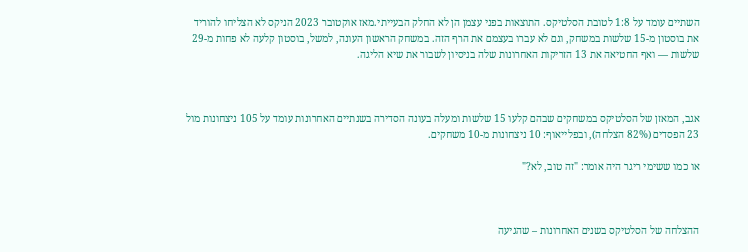השתיים עומד על 1:8 לטובת הסלטיקס. התוצאות בפני עצמן הן לא החלק הבעייתי.מאז אוקטובר 2023 הניקס לא הצליחו להוריד את בוסטון מ-15 שלשות במשחק, וגם לא עברו בעצמם את הרף הזה. במשחק הראשון העונה, למשל, בוסטון קלעה לא פחות מ-29 שלשות — ואף החטיאה את 13 הזריקות האחרונות שלה בניסיון לשבור את שיא הליגה.



אגב, המאזן של הסלטיקס במשחקים שבהם קלעו 15 שלשות ומעלה בעונה הסדירה בשנתיים האחרונות עומד על 105 ניצחונות מול 23 הפסדים (82% הצלחה), ובפלייאוף: 10 ניצחונות מ-10 משחקים.

או כמו ששימי ריגר היה אומר: "זה טוב, לא?"



ההצלחה של הסלטיקס בשנים האחרונות – שהגיעה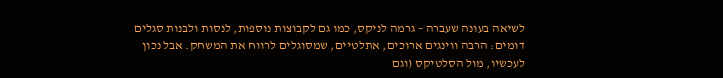לשיאה בעונה שעברה – גרמה לניקס, כמו גם לקבוצות נוספות, לנסות ולבנות סגלים דומים: הרבה ווינגים ארוכים, אתלטיים, שמסוגלים לרווח את המשחק. אבל נכון לעכשיו, מול הסלטיקס (וגם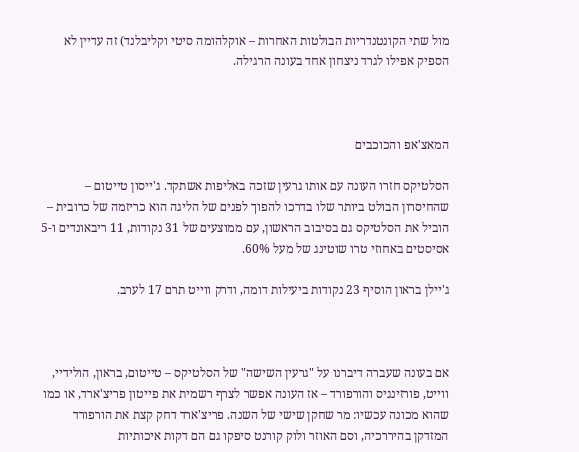מול שתי הקונטנדריות הבולטות האחרות – אוקלהומה סיטי וקליבלנד) זה עדיין לא הספיק אפילו לגרד ניצחון אחד בעונה הרגילה.



המאצ'אפ והכוכבים

הסלטיקס חזרו העונה עם אותו גרעין שזכה באליפות אשתקד. ג'ייסון טייטום – שהחיסרון הבולט ביותר שלו בדרכו להפוך לפנים של הליגה הוא כריזמה של כרובית – הוביל את הסלטיקס גם בסיבוב הראשון, עם ממוצעים של 31 נקודות, 11 ריבאונדים ו-5 אסיסטים באחוזי טרו שוטינג של מעל 60%.

ג'יילן בראון הוסיף 23 נקודות ביעילות דומה, ודרק ווייט תרם 17 לערב.



אם בעונה שעברה דיברנו על "גרעין השישה" של הסלטיקס – טייטום, בראון, הולידיי, ווייט, פורזינגיס והורפורד – אז העונה אפשר לצרף רשמית את פייטון פריצ'ארד, או כמו שהוא מכונה עכשיו: מר שחקן שישי של השנה. פריצ'ארד דחק קצת את הורפורד המזדקן בהיררכיה, וסם האוזר ולוק קורנט סיפקו גם הם דקות איכותיות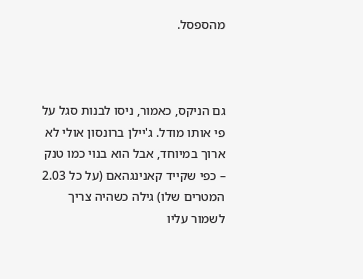מהספסל.



גם הניקס, כאמור, ניסו לבנות סגל על פי אותו מודל. ג'יילן ברונסון אולי לא ארוך במיוחד, אבל הוא בנוי כמו טנק – כפי שקייד קאנינגהאם (על כל 2.03 המטרים שלו) גילה כשהיה צריך לשמור עליו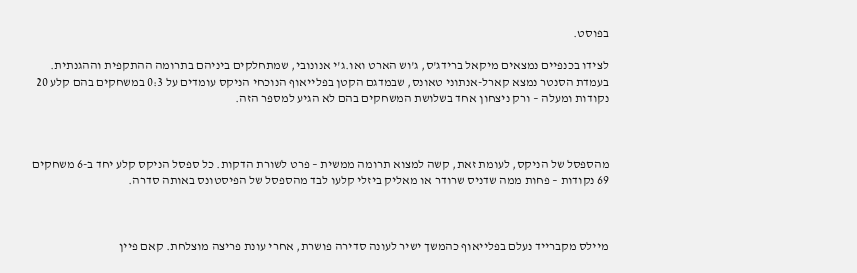בפוסט.

לצידו בכנפיים נמצאים מיקאל ברידג'ס, ג'וש הארט ואו.ג'י אנונובי, שמתחלקים ביניהם בתרומה ההתקפית וההגנתית. בעמדת הסנטר נמצא קארל-אנתוני טאונס, שבמדגם הקטן בפלייאוף הנוכחי הניקס עומדים על 0:3 במשחקים בהם קלע 20 נקודות ומעלה – ורק ניצחון אחד בשלושת המשחקים בהם לא הגיע למספר הזה.



מהספסל של הניקס, לעומת זאת, קשה למצוא תרומה ממשית – פרט לשורת הדקות. כל ספסל הניקס קלע יחד ב-6 משחקים 69 נקודות – פחות ממה שדניס שרודר או מאליק ביזלי קלעו לבד מהספסל של הפיסטונס באותה סדרה.



מיילס מקברייד נעלם בפלייאוף כהמשך ישיר לעונה סדירה פושרת, אחרי עונת פריצה מוצלחת. קאם פיין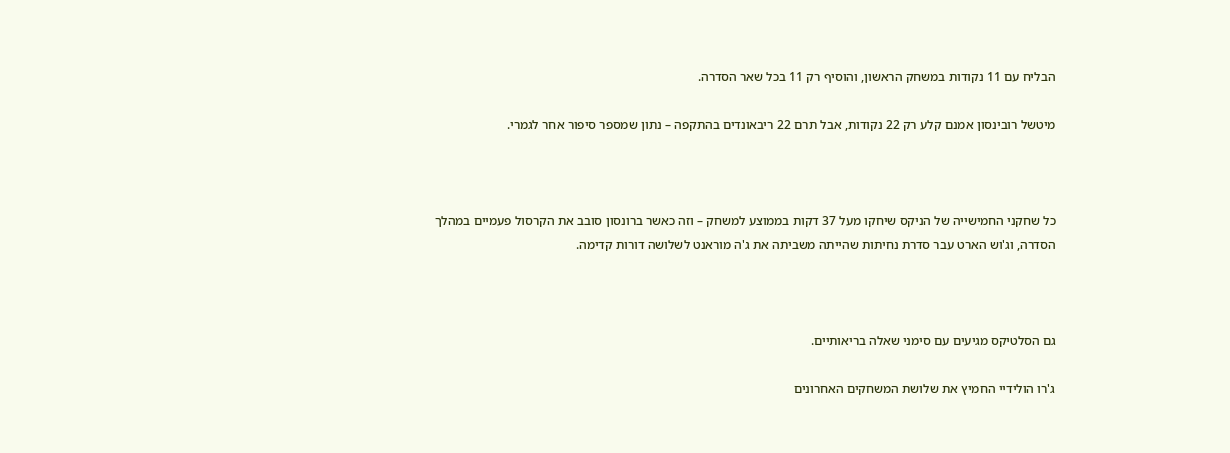הבליח עם 11 נקודות במשחק הראשון, והוסיף רק 11 בכל שאר הסדרה.

מיטשל רובינסון אמנם קלע רק 22 נקודות, אבל תרם 22 ריבאונדים בהתקפה – נתון שמספר סיפור אחר לגמרי.



כל שחקני החמישייה של הניקס שיחקו מעל 37 דקות בממוצע למשחק – וזה כאשר ברונסון סובב את הקרסול פעמיים במהלך הסדרה, וג'וש הארט עבר סדרת נחיתות שהייתה משביתה את ג'ה מוראנט לשלושה דורות קדימה.



גם הסלטיקס מגיעים עם סימני שאלה בריאותיים.

ג'רו הולידיי החמיץ את שלושת המשחקים האחרונים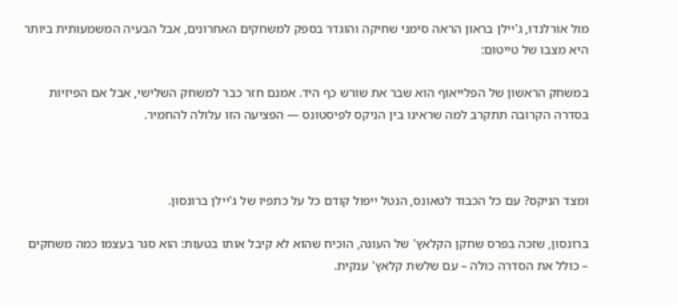מול אורלנדו, ג'יילן בראון הראה סימני שחיקה והוגדר בספק למשחקים האחרונים, אבל הבעיה המשמעותית ביותר היא מצבו של טייטום:

במשחק הראשון של הפלייאוף הוא שבר את שורש כף היד. אמנם חזר כבר למשחק השלישי, אבל אם הפיזיות בסדרה הקרובה תתקרב למה שראינו בין הניקס לפיסטונס — הפציעה הזו עלולה להחמיר.



ומצד הניקס? עם כל הכבוד לטאונס, הנטל ייפול קודם כל על כתפיו של ג'יילן ברונסון.

ברונסון, שזכה בפרס שחקן הקלאץ' של העונה, הוכיח שהוא לא קיבל אותו בטעות: הוא סגר בעצמו כמה משחקים – כולל את הסדרה כולה – עם שלשת קלאץ' ענקית.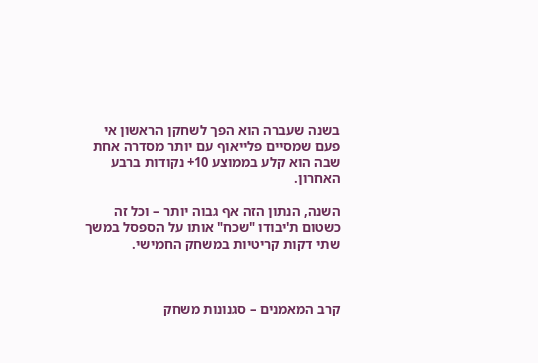בשנה שעברה הוא הפך לשחקן הראשון אי פעם שמסיים פלייאוף עם יותר מסדרה אחת שבה הוא קלע בממוצע 10+ נקודות ברבע האחרון.

השנה, הנתון הזה אף גבוה יותר – וכל זה כשטום ת'יבודו "שכח" אותו על הספסל במשך שתי דקות קריטיות במשחק החמישי.



קרב המאמנים – סגנונות משחק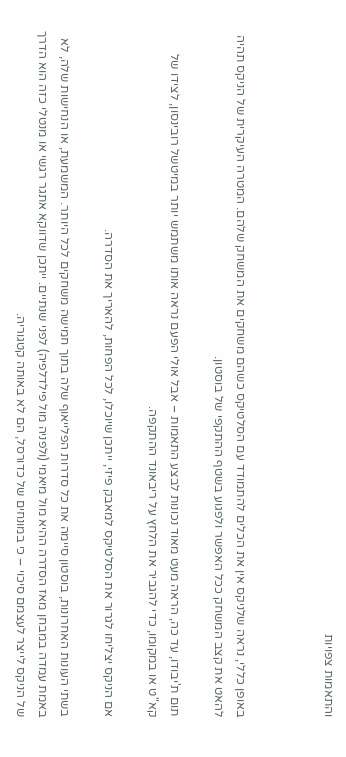והתאמות צפויות



באופן כללי, נראה שלניקס אין את הכלים להתמודד עם הסלטיקס כשהם משחקים את המשחק שלהם. המטרה העיקרית של הניקס תהיה להאט את קצב המשחק ככל האפשר ולפגוע בשטף ההתקפי של בוסטון.

תום ת'יבודו, עד כה, הראה מעט מאוד נכונות לבצע התאמות – אבל אולי הפעם נראה אותו משתמש יותר במיטשל רובינסון, לצידו של קא"ט או במקומו, כדי להגביר את הלחץ על ריבאונד ההתקפה.

אם הניקס יצליחו לגרור את הסלטיקס למאבק פיזי, ייתכן שיוכלו, לכל הפחות, להאריך את הסדרה.

בשתי העונות האחרונות, בוסטון סיימה את כל סדרות הפלייאוף שלה בתוך חמישה משחקים לכל היותר. המשמעת, או הנחישות שלה, לא באמת עמדה במבחן מאז הסדרה ההיא מול מיאמי (ולפניה מול פילדלפיה) לפני שנתיים. ייתכן שדווקא אתגר רגשי או מנטלי כזה הוא הדרך של הניקס לייצר לעצמם סיכוי – כי במונחים של כדורסל, הם לא באותה קטגוריה.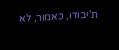ת'יבודו, כאמור, לא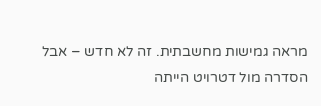מראה גמישות מחשבתית. זה לא חדש – אבל הסדרה מול דטרויט הייתה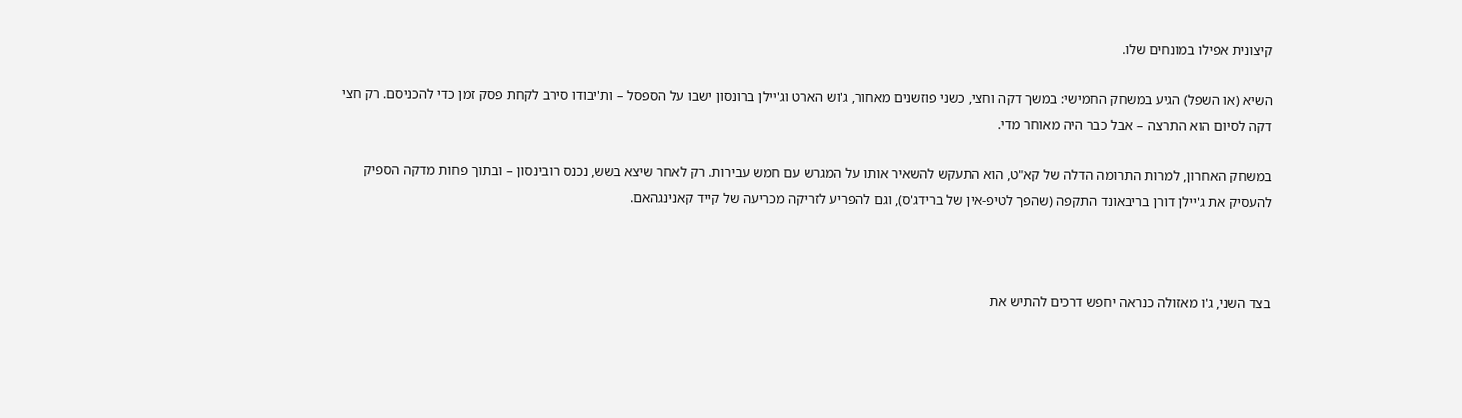קיצונית אפילו במונחים שלו.

השיא (או השפל) הגיע במשחק החמישי: במשך דקה וחצי, כשני פוזשנים מאחור, ג'וש הארט וג'יילן ברונסון ישבו על הספסל – ות'יבודו סירב לקחת פסק זמן כדי להכניסם. רק חצי דקה לסיום הוא התרצה – אבל כבר היה מאוחר מדי.

במשחק האחרון, למרות התרומה הדלה של קא"ט, הוא התעקש להשאיר אותו על המגרש עם חמש עבירות. רק לאחר שיצא בשש, נכנס רובינסון – ובתוך פחות מדקה הספיק להעסיק את ג'יילן דורן בריבאונד התקפה (שהפך לטיפ-אין של ברידג'ס), וגם להפריע לזריקה מכריעה של קייד קאנינגהאם.



בצד השני, ג'ו מאזולה כנראה יחפש דרכים להתיש את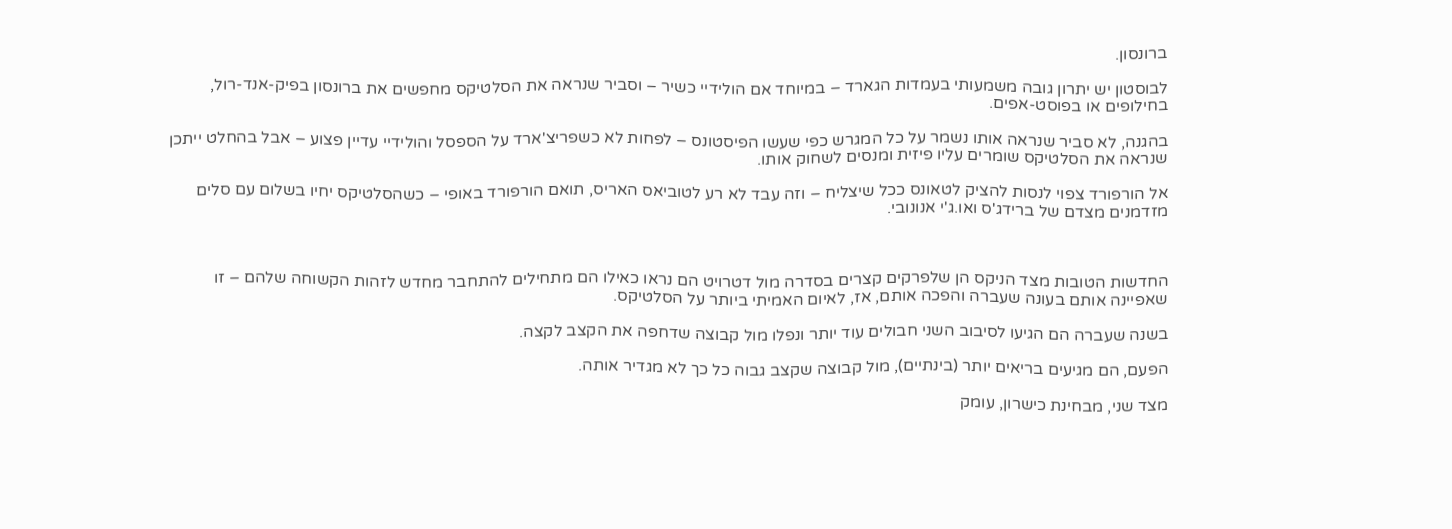ברונסון.

לבוסטון יש יתרון גובה משמעותי בעמדות הגארד – במיוחד אם הולידיי כשיר – וסביר שנראה את הסלטיקס מחפשים את ברונסון בפיק-אנד-רול, בחילופים או בפוסט-אפים.

בהגנה, לא סביר שנראה אותו נשמר על כל המגרש כפי שעשו הפיסטונס – לפחות לא כשפריצ'ארד על הספסל והולידיי עדיין פצוע – אבל בהחלט ייתכן שנראה את הסלטיקס שומרים עליו פיזית ומנסים לשחוק אותו.

אל הורפורד צפוי לנסות להציק לטאונס ככל שיצליח – וזה עבד לא רע לטוביאס האריס, תואם הורפורד באופי – כשהסלטיקס יחיו בשלום עם סלים מזדמנים מצדם של ברידג'ס ואו.ג'י אנונובי.



החדשות הטובות מצד הניקס הן שלפרקים קצרים בסדרה מול דטרויט הם נראו כאילו הם מתחילים להתחבר מחדש לזהות הקשוחה שלהם – זו שאפיינה אותם בעונה שעברה והפכה אותם, אז, לאיום האמיתי ביותר על הסלטיקס.

בשנה שעברה הם הגיעו לסיבוב השני חבולים עוד יותר ונפלו מול קבוצה שדחפה את הקצב לקצה.

הפעם, הם מגיעים בריאים יותר (בינתיים), מול קבוצה שקצב גבוה כל כך לא מגדיר אותה.

מצד שני, מבחינת כישרון, עומק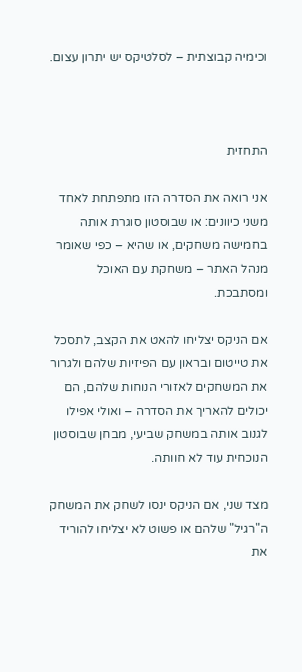וכימיה קבוצתית – לסלטיקס יש יתרון עצום.



התחזית

אני רואה את הסדרה הזו מתפתחת לאחד משני כיוונים: או שבוסטון סוגרת אותה בחמישה משחקים, או שהיא – כפי שאומר מנהל האתר – משחקת עם האוכל ומסתבכת.

אם הניקס יצליחו להאט את הקצב, לתסכל את טייטום ובראון עם הפיזיות שלהם ולגרור את המשחקים לאזורי הנוחות שלהם, הם יכולים להאריך את הסדרה – ואולי אפילו לגנוב אותה במשחק שביעי, מבחן שבוסטון הנוכחית עוד לא חוותה.

מצד שני, אם הניקס ינסו לשחק את המשחק ה"רגיל" שלהם או פשוט לא יצליחו להוריד את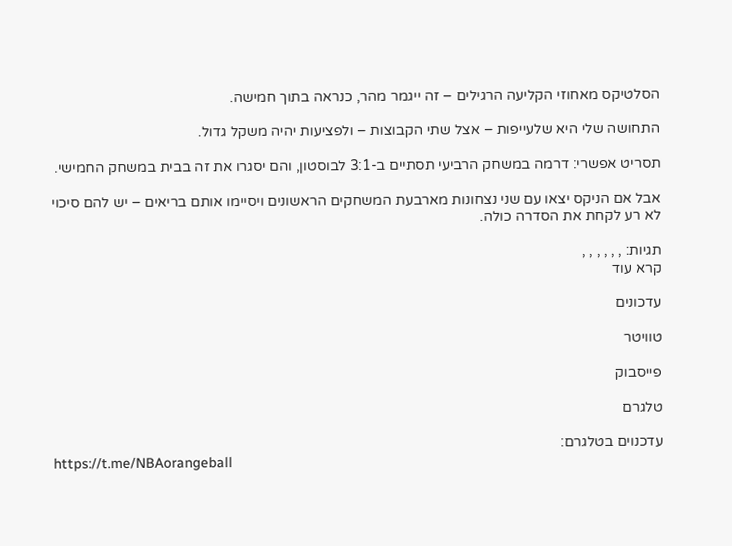הסלטיקס מאחוזי הקליעה הרגילים – זה ייגמר מהר, כנראה בתוך חמישה.

התחושה שלי היא שלעייפות – אצל שתי הקבוצות – ולפציעות יהיה משקל גדול.

תסריט אפשרי: דרמה במשחק הרביעי תסתיים ב-3:1 לבוסטון, והם יסגרו את זה בבית במשחק החמישי.

אבל אם הניקס יצאו עם שני נצחונות מארבעת המשחקים הראשונים ויסיימו אותם בריאים – יש להם סיכוי לא רע לקחת את הסדרה כולה.

תגיות: , , , , , ,
קרא עוד

עדכונים

טוויטר

פייסבוק

טלגרם

עדכנוים בטלגרם:
https://t.me/NBAorangeball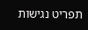תפריט נגישות